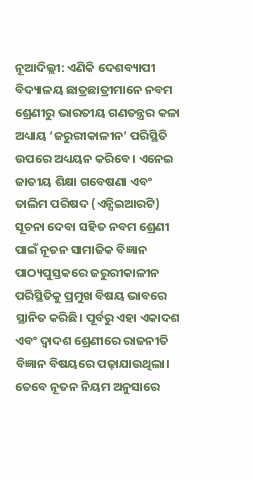ନୂଆଦିଲ୍ଲୀ: ଏଣିକି ଦେଶବ୍ୟାପୀ ବିଦ୍ୟାଳୟ ଛାତ୍ରଛାତ୍ରୀମାନେ ନବମ ଶ୍ରେଣୀରୁ ଭାରତୀୟ ଗଣତନ୍ତ୍ରର କଳା ଅଧ୍ୟାୟ ‘ଜରୁରୀକାଳୀନ’ ପରିସ୍ଥିତି ଉପରେ ଅଧ୍ୟୟନ କରିବେ। ଏନେଇ ଜାତୀୟ ଶିକ୍ଷା ଗବେଷଣା ଏବଂ ତାଲିମ ପରିଷଦ (ଏନ୍ସିଇଆରଟି) ସୂଚନା ଦେବା ସହିତ ନବମ ଶ୍ରେଣୀ ପାଇଁ ନୂତନ ସାମାଜିକ ବିଜ୍ଞାନ ପାଠ୍ୟପୁସ୍ତକରେ ଜରୁରୀକାଳୀନ ପରିସ୍ଥିତିକୁ ପ୍ରମୁଖ ବିଷୟ ଭାବରେ ସ୍ଥାନିତ କରିଛି। ପୂର୍ବରୁ ଏହା ଏକାଦଶ ଏବଂ ଦ୍ୱାଦଶ ଶ୍ରେଣୀରେ ରାଜନୀତି ବିଜ୍ଞାନ ବିଷୟରେ ପଢ଼ାଯାଉଥିଲା। ତେବେ ନୂତନ ନିୟମ ଅନୁସାରେ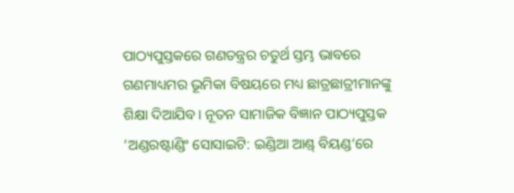ପାଠ୍ୟପୁସ୍ତକରେ ଗଣତନ୍ତ୍ରର ଚତୁର୍ଥ ସ୍ତମ୍ଭ ଭାବରେ ଗଣମାଧ୍ୟମର ଭୂମିକା ବିଷୟରେ ମଧ୍ୟ ଛାତ୍ରଛାତ୍ରୀମାନଙ୍କୁ ଶିକ୍ଷା ଦିଆଯିବ। ନୂତନ ସାମାଜିକ ବିଜ୍ଞାନ ପାଠ୍ୟପୁସ୍ତକ ‘ଅଣ୍ଡରଷ୍ଟାଣ୍ଡିଂ ସୋସାଇଟି: ଇଣ୍ଡିଆ ଆଣ୍ଡ୍ ବିୟଣ୍ଡ‘ରେ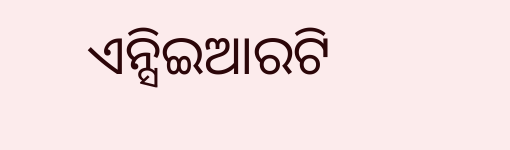ଏନ୍ସିଇଆରଟି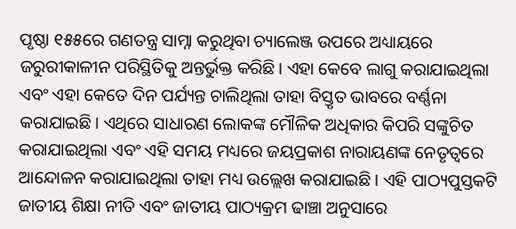ପୃଷ୍ଠା ୧୫୫ରେ ଗଣତନ୍ତ୍ର ସାମ୍ନା କରୁଥିବା ଚ୍ୟାଲେଞ୍ଜ ଉପରେ ଅଧ୍ୟାୟରେ ଜରୁରୀକାଳୀନ ପରିସ୍ଥିତିକୁ ଅନ୍ତର୍ଭୁକ୍ତ କରିଛି। ଏହା କେବେ ଲାଗୁ କରାଯାଇଥିଲା ଏବଂ ଏହା କେତେ ଦିନ ପର୍ଯ୍ୟନ୍ତ ଚାଲିଥିଲା ତାହା ବିସ୍ତୃତ ଭାବରେ ବର୍ଣ୍ଣନା କରାଯାଇଛି। ଏଥିରେ ସାଧାରଣ ଲୋକଙ୍କ ମୌଳିକ ଅଧିକାର କିପରି ସଙ୍କୁଚିତ କରାଯାଇଥିଲା ଏବଂ ଏହି ସମୟ ମଧ୍ୟରେ ଜୟପ୍ରକାଶ ନାରାୟଣଙ୍କ ନେତୃତ୍ୱରେ ଆନ୍ଦୋଳନ କରାଯାଇଥିଲା ତାହା ମଧ୍ୟ ଉଲ୍ଲେଖ କରାଯାଇଛି। ଏହି ପାଠ୍ୟପୁସ୍ତକଟି ଜାତୀୟ ଶିକ୍ଷା ନୀତି ଏବଂ ଜାତୀୟ ପାଠ୍ୟକ୍ରମ ଢାଞ୍ଚା ଅନୁସାରେ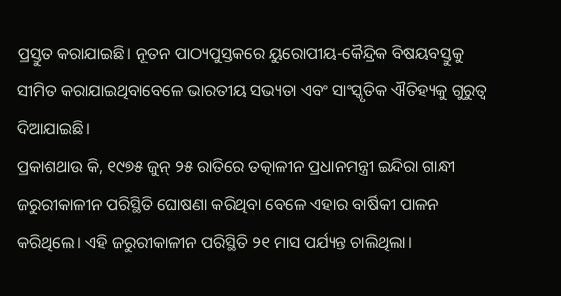ପ୍ରସ୍ତୁତ କରାଯାଇଛି। ନୂତନ ପାଠ୍ୟପୁସ୍ତକରେ ୟୁରୋପୀୟ-କୈନ୍ଦ୍ରିକ ବିଷୟବସ୍ତୁକୁ ସୀମିତ କରାଯାଇଥିବାବେଳେ ଭାରତୀୟ ସଭ୍ୟତା ଏବଂ ସାଂସ୍କୃତିକ ଐତିହ୍ୟକୁ ଗୁରୁତ୍ୱ ଦିଆଯାଇଛି।
ପ୍ରକାଶଥାଉ କି, ୧୯୭୫ ଜୁନ୍ ୨୫ ରାତିରେ ତତ୍କାଳୀନ ପ୍ରଧାନମନ୍ତ୍ରୀ ଇନ୍ଦିରା ଗାନ୍ଧୀ ଜରୁରୀକାଳୀନ ପରିସ୍ଥିତି ଘୋଷଣା କରିଥିବା ବେଳେ ଏହାର ବାର୍ଷିକୀ ପାଳନ କରିଥିଲେ। ଏହି ଜରୁରୀକାଳୀନ ପରିସ୍ଥିତି ୨୧ ମାସ ପର୍ଯ୍ୟନ୍ତ ଚାଲିଥିଲା।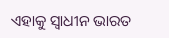ଏହାକୁ ସ୍ୱାଧୀନ ଭାରତ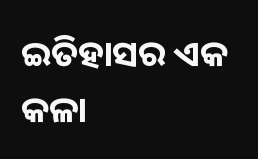ଇତିହାସର ଏକ କଳା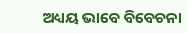ଅଧ୍ୟୟ ଭାବେ ବିବେଚନା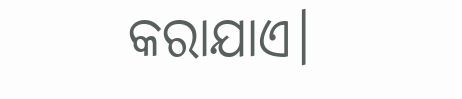କରାଯାଏ।